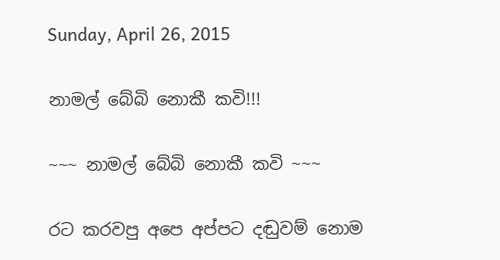Sunday, April 26, 2015

නාමල් බේබි නොකී කවි!!!

~~~ නාමල් බේබි නොකී කවි ~~~

රට කරවපු අපෙ අප්පට දඬුවම් නොම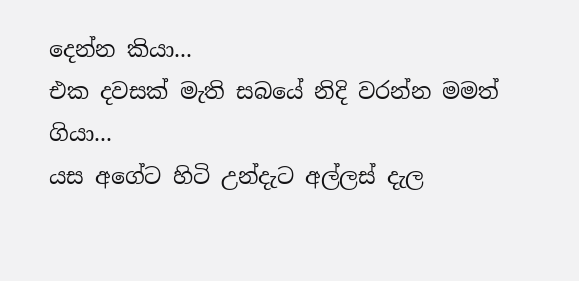දෙන්න කියා...
එක දවසක් මැති සබයේ නිදි වරන්න මමත් ගියා...
යස අගේට හිටි උන්දැට අල්ලස් දැල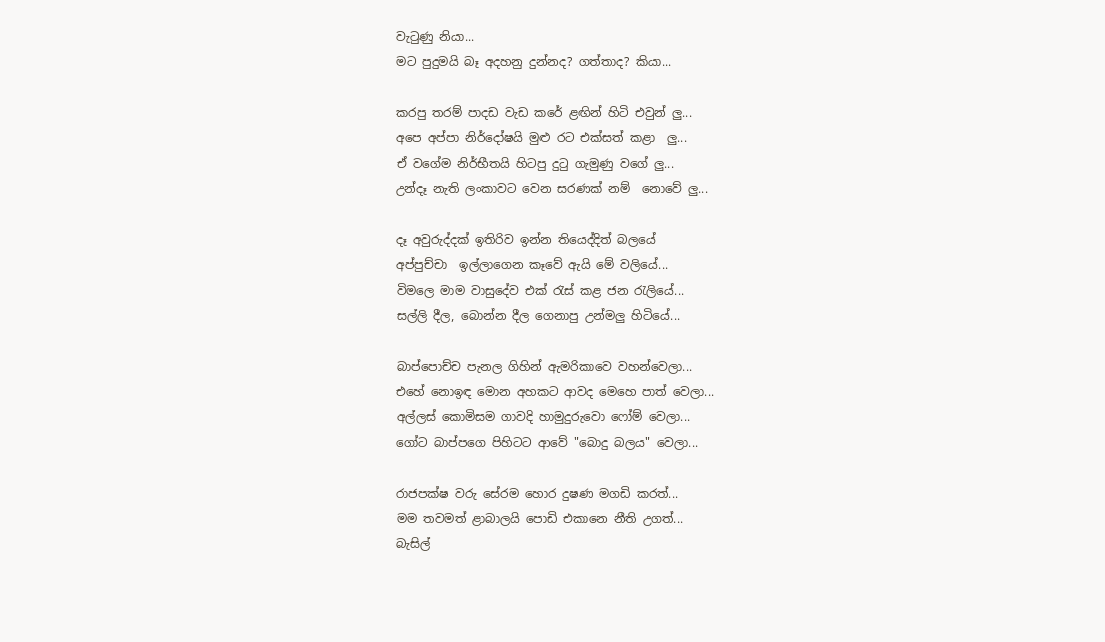වැටුණු නියා...
මට පුදුමයි බෑ අදහනු දුන්නද? ගත්තාද? කියා...

කරපු තරම් පාදඩ වැඩ කරේ ළඟින් හිටි එවුන් ලු...
අපෙ අප්පා නිර්දෝෂයි මුළු රට එක්සත් කළා  ලු...
ඒ වගේම නිර්භීතයි හිටපු දුටු ගැමුණු වගේ ලු...
උන්දෑ නැති ලංකාවට වෙන සරණක් නම්  නොවේ ලු...

දෑ අවුරුද්දක් ඉතිරිව ඉන්න තියෙද්දිත් බලයේ
අප්පුච්චා  ඉල්ලාගෙන කෑවේ ඇයි මේ වලියේ...
විමලෙ මාම වාසුදේව එක් රැස් කළ ජන රැලියේ...
සල්ලි දීල, බොන්න දීල ගෙනාපු උන්මලු හිටියේ...

බාප්පොච්ච පැනල ගිහින් ඇමරිකාවෙ වහන්වෙලා...
එහේ නොඉඳ මොන අහකට ආවද මෙහෙ පාත් වෙලා...
අල්ලස් කොමිසම ගාවදි හාමුදුරුවො ෆෝම් වෙලා...
ගෝට බාප්පගෙ පිහිටට ආවේ "බොදු බලය" වෙලා...

රාජපක්ෂ වරු සේරම හොර දුෂණ මගඩි කරත්...
මම තවමත් ළාබාලයි පොඩි එකානෙ නීති උගත්...
බැසිල්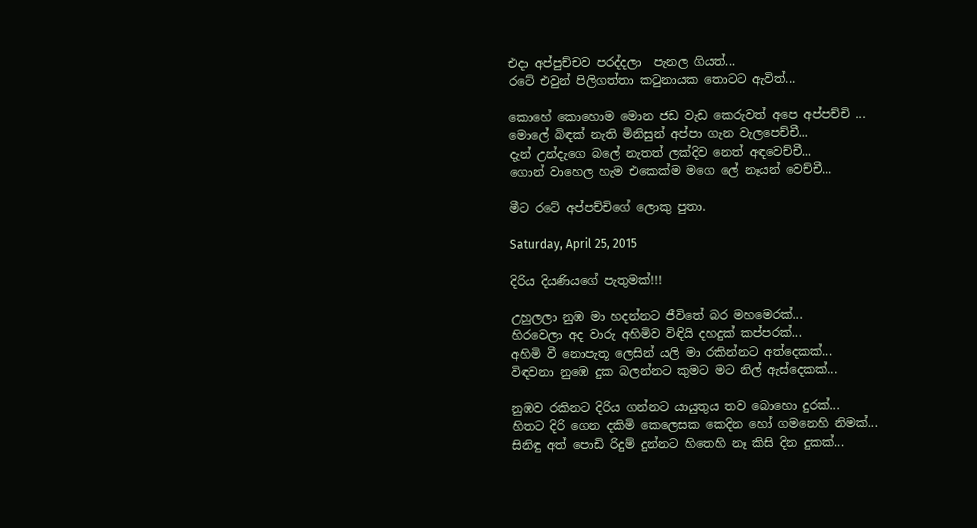එදා අප්පුච්චව පරද්දලා  පැනල ගියත්...
රටේ එවුන් පිලිගත්තා කටුනායක තොටට ඇවිත්...

කොහේ කොහොම මොන ජඩ වැඩ කෙරුවත් අපෙ අප්පච්චි ...
මොලේ බිඳක් නැති මිනිසුන් අප්පා ගැන වැලපෙච්චී...
දැන් උන්දැගෙ බලේ නැතත් ලක්දිව නෙත් අඳවෙච්චී...
ගොන් වාහෙල හැම එකෙක්ම මගෙ ලේ නෑයන් වෙච්චී...

මීට රටේ අප්පච්චිගේ ලොකු පුතා.

Saturday, April 25, 2015

දිරිය දියණියගේ පැතුමක්!!!

උහුලලා නුඹ මා හදන්නට ජීවිතේ බර මහමෙරක්...
හිරවෙලා අද වාරු අහිමිව විඳියි දහදුක් කප්පරක්...
අහිමි වී නොපැතූ ලෙසින් යලි මා රකින්නට අත්දෙකක්...
විඳවනා නුඹෙ දුක බලන්නට කුමට මට නිල් ඇස්දෙකක්...

නුඹව රකිනට දිරිය ගන්නට යායුතුය තව බොහො දුරක්...
හිතට දිරි ගෙන දකිමි කෙලෙසක කෙදින හෝ ගමනෙහි නිමක්...
සිනිඳු අත් පොඩි රිදුම් දුන්නට හිතෙහි නෑ කිසි දින දුකක්...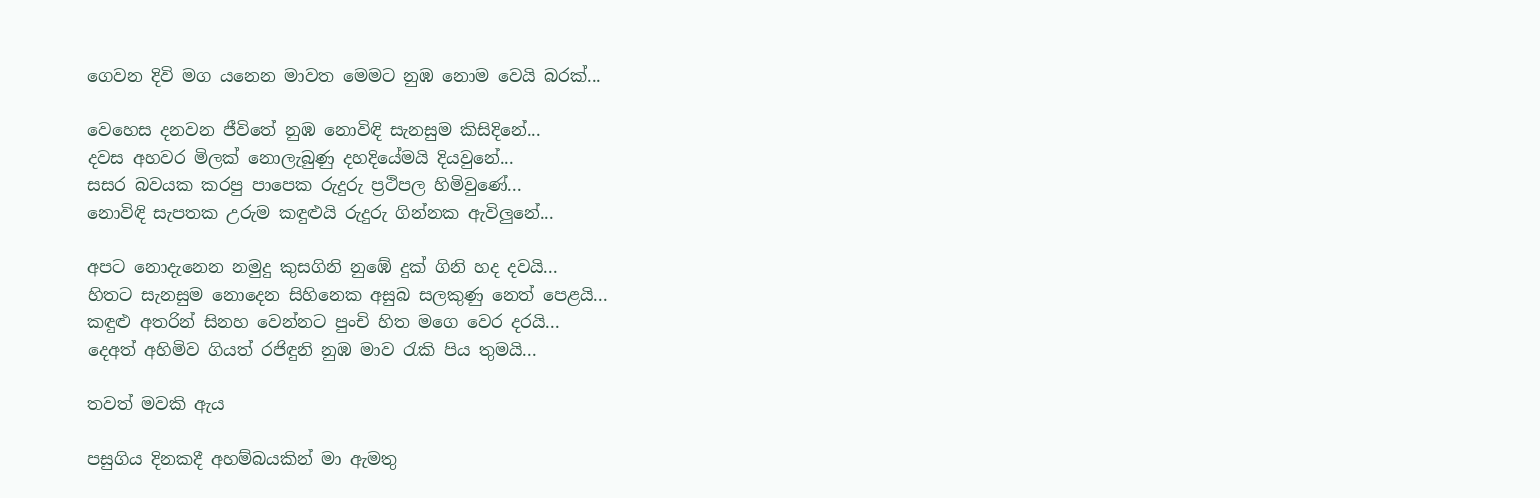ගෙවන දිවි මග යනෙන මාවත මෙමට නුඹ නොම වෙයි බරක්...

වෙහෙස දනවන ජීවිතේ නුඹ නොවිඳි සැනසුම කිසිදිනේ...
දවස අහවර මිලක් නොලැබුණු දහදියේමයි දියවුනේ...
සසර බවයක කරපු පාපෙක රුදුරු ප්‍රථිපල හිමිවුණේ...
නොවිඳි සැපතක උරුම කඳුළුයි රුදුරු ගින්නක ඇවිලුනේ...

අපට නොදැනෙන නමුදු කුසගිනි නුඹේ දුක් ගිනි හද දවයි...
හිතට සැනසුම නොදෙන සිහිනෙක අසුබ සලකුණු නෙත් පෙළයි...
කඳුළු අතරින් සිනහ වෙන්නට පුංචි හිත මගෙ වෙර දරයි...
දෙඅත් අහිමිව ගියත් රජිඳුනි නුඹ මාව රැකි පිය තුමයි...

තවත් මවකි ඇය

පසුගිය දිනකදී අහම්බයකින් මා ඇමතු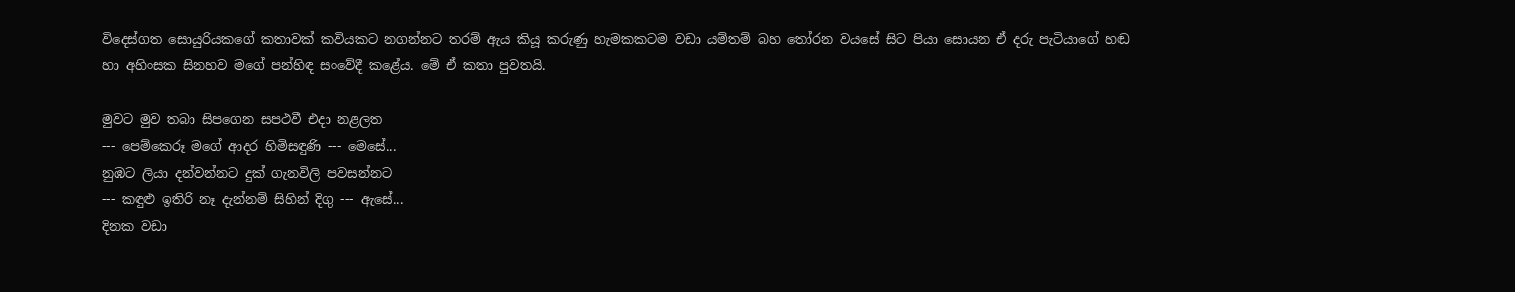විදෙස්ගත සොයුරියකගේ කතාවක් කවියකට නගන්නට තරම් ඇය කියූ කරුණු හැමකකටම වඩා යම්තම් බහ තෝරන වයසේ සිට පියා සොයන ඒ දරු පැටියාගේ හඬ හා අහිංසක සිනහව මගේ පන්හිඳ සංවේදී කළේය. මේ ඒ කතා පුවතයි.

මුවට මුව තබා සිපගෙන සපථවී එදා නළලත
--- පෙම්කෙරූ මගේ ආදර හිමිසඳුණි --- මෙසේ...
නුඹට ලියා දන්වන්නට දුක් ගැනවිලි පවසන්නට
--- කඳුළු ඉතිරි නෑ දැන්නම් සිහින් දිගු --- ඇසේ...
දිනක වඩා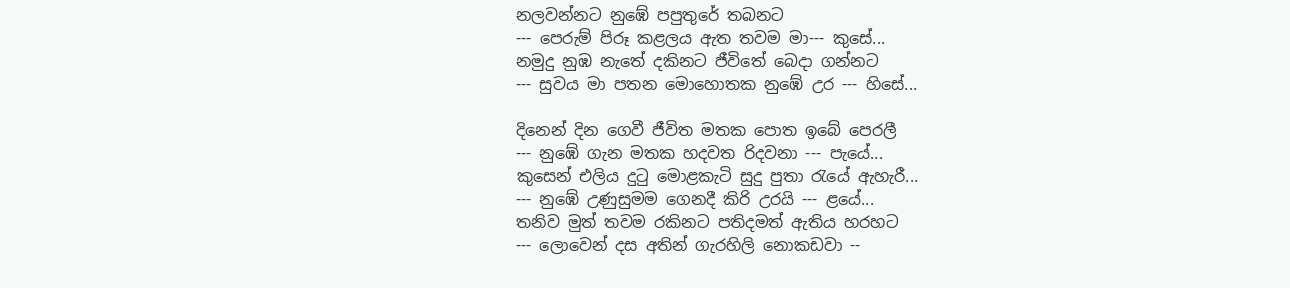නලවන්නට නුඹේ පපුතුරේ තබනට
--- පෙරුම් පිරූ කළලය ඇත තවම මා--- කුසේ...
නමුදු නුඹ නැතේ දකිනට ජීවිතේ බෙදා ගන්නට
--- සුවය මා පතන මොහොතක නුඹේ උර --- හිසේ...

දිනෙන් දින ගෙවී ජීවිත මතක පොත ඉබේ පෙරලී
--- නුඹේ ගැන මතක හදවත රිදවනා --- පැයේ...
කුසෙන් එලිය දුටු මොළකැටි සුදු පුතා රැයේ ඇහැරී...
--- නුඹේ උණුසුමම ගෙනදී කිරි උරයි --- ළයේ...
තනිව මුත් තවම රකිනට පතිදමත් ඇතිය හරහට
--- ලොවෙන් දස අතින් ගැරහිලි නොකඩවා --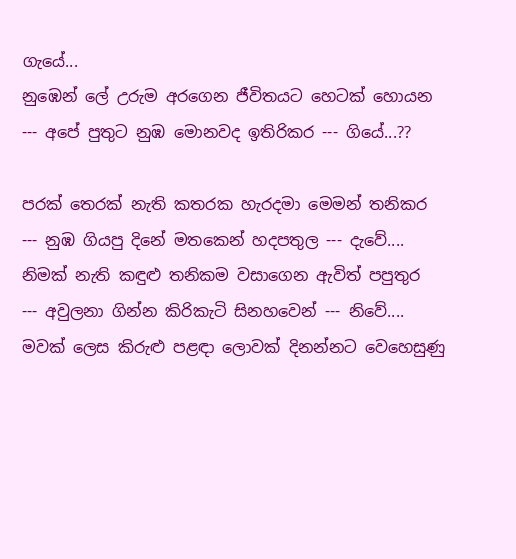ගැයේ...
නුඹෙන් ලේ උරුම අරගෙන ජීවිතයට හෙටක් හොයන
--- අපේ පුතුට නුඹ මොනවද ඉතිරිකර --- ගියේ...??

පරක් තෙරක් නැති කතරක හැරදමා මෙමන් තනිකර
--- නුඹ ගියපු දිනේ මතකෙන් හදපතුල --- දැවේ....
නිමක් නැති කඳුළු තනිකම වසාගෙන ඇවිත් පපුතුර
--- අවුලනා ගින්න කිරිකැටි සිනහවෙන් --- නිවේ....
මවක් ලෙස කිරුළු පළඳා ලොවක් දිනන්නට වෙහෙසුණු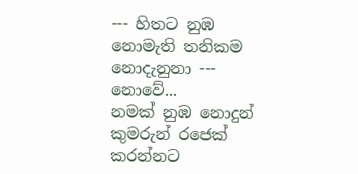--- හිතට නුඹ නොමැති තනිකම නොදැනුනා --- නොවේ...
නමක් නුඹ නොදුන් කුමරුන් රජෙක් කරන්නට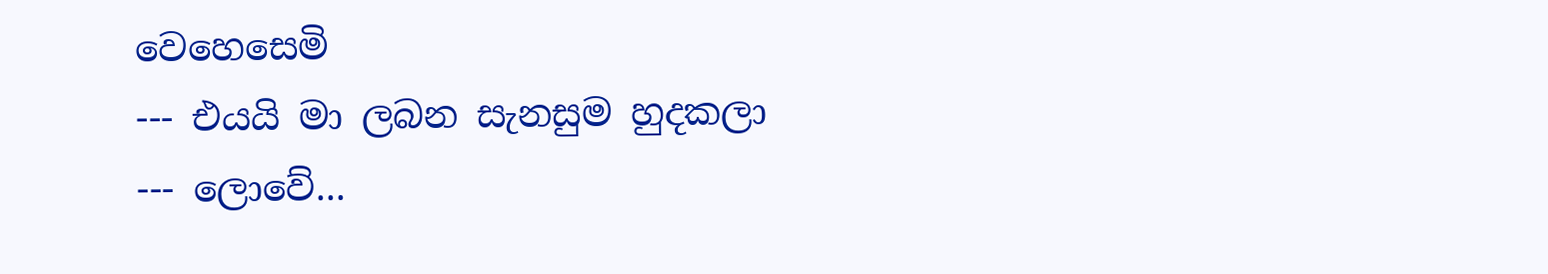වෙහෙසෙමි
--- එයයි මා ලබන සැනසුම හුදකලා --- ලොවේ...